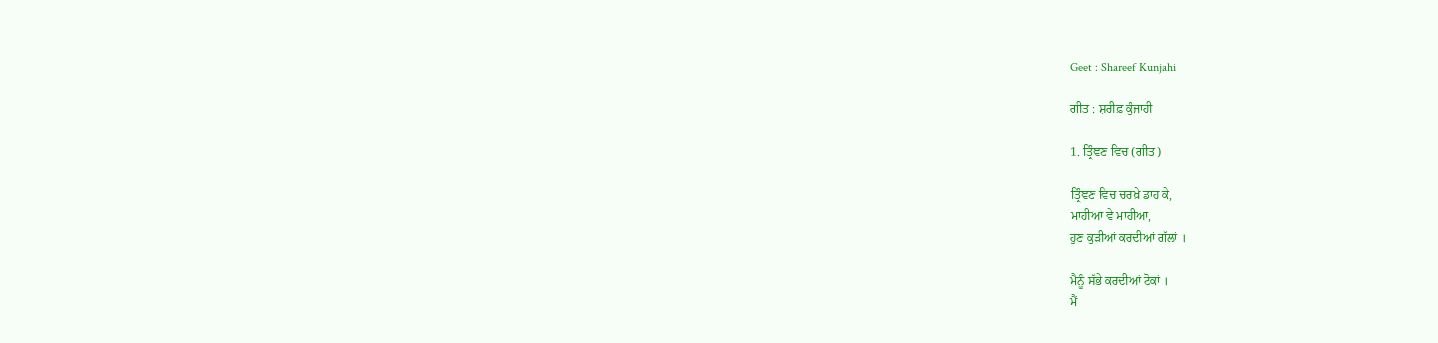Geet : Shareef Kunjahi

ਗੀਤ : ਸ਼ਰੀਫ਼ ਕੁੰਜਾਹੀ

1. ਤ੍ਰਿੰਞਣ ਵਿਚ (ਗੀਤ)

ਤ੍ਰਿੰਞਣ ਵਿਚ ਚਰਖ਼ੇ ਡਾਹ ਕੇ,
ਮਾਹੀਆ ਵੇ ਮਾਹੀਆ,
ਹੁਣ ਕੁੜੀਆਂ ਕਰਦੀਆਂ ਗੱਲਾਂ ।

ਮੈਨੂੰ ਸੱਭੇ ਕਰਦੀਆਂ ਟੋਕਾਂ ।
ਮੈਂ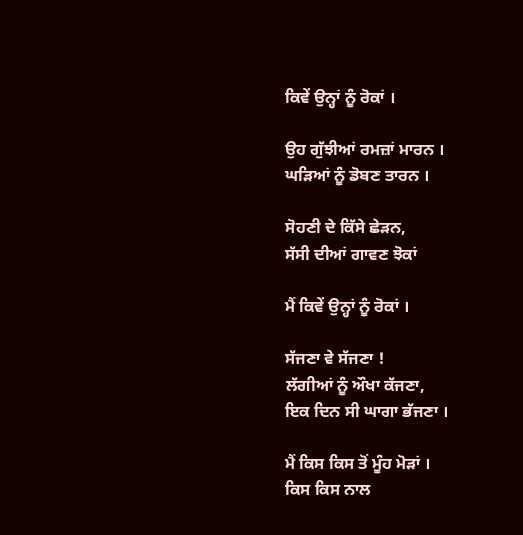ਕਿਵੇਂ ਉਨ੍ਹਾਂ ਨੂੰ ਰੋਕਾਂ ।

ਉਹ ਗੁੱਝੀਆਂ ਰਮਜ਼ਾਂ ਮਾਰਨ ।
ਘੜਿਆਂ ਨੂੰ ਡੋਬਣ ਤਾਰਨ ।

ਸੋਹਣੀ ਦੇ ਕਿੱਸੇ ਛੇੜਨ,
ਸੱਸੀ ਦੀਆਂ ਗਾਵਣ ਝੋਕਾਂ

ਮੈਂ ਕਿਵੇਂ ਉਨ੍ਹਾਂ ਨੂੰ ਰੋਕਾਂ ।

ਸੱਜਣਾ ਵੇ ਸੱਜਣਾ !
ਲੱਗੀਆਂ ਨੂੰ ਔਖਾ ਕੱਜਣਾ,
ਇਕ ਦਿਨ ਸੀ ਘਾਗਾ ਭੱਜਣਾ ।

ਮੈਂ ਕਿਸ ਕਿਸ ਤੋਂ ਮੂੰਹ ਮੋੜਾਂ ।
ਕਿਸ ਕਿਸ ਨਾਲ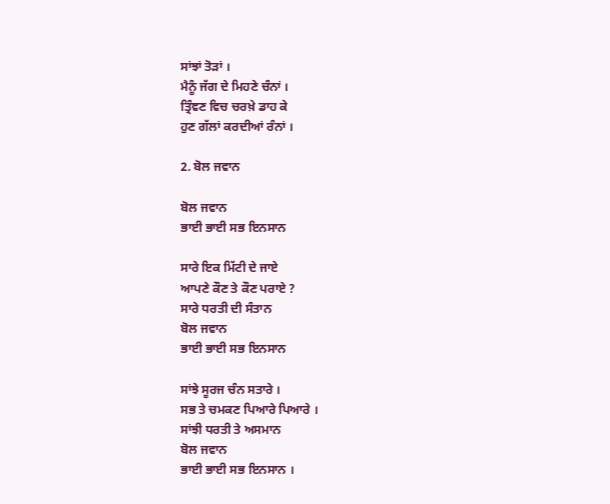ਸਾਂਝਾਂ ਤੋੜਾਂ ।
ਮੈਨੂੰ ਜੱਗ ਦੇ ਮਿਹਣੇ ਚੰਨਾਂ ।
ਤ੍ਰਿੰਞਣ ਵਿਚ ਚਰਖ਼ੇ ਡਾਹ ਕੇ
ਹੁਣ ਗੱਲਾਂ ਕਰਦੀਆਂ ਰੰਨਾਂ ।

2. ਬੋਲ ਜਵਾਨ

ਬੋਲ ਜਵਾਨ
ਭਾਈ ਭਾਈ ਸਭ ਇਨਸਾਨ

ਸਾਰੇ ਇਕ ਮਿੱਟੀ ਦੇ ਜਾਏ
ਆਪਣੇ ਕੌਣ ਤੇ ਕੌਣ ਪਰਾਏ ?
ਸਾਰੇ ਧਰਤੀ ਦੀ ਸੰਤਾਨ
ਬੋਲ ਜਵਾਨ
ਭਾਈ ਭਾਈ ਸਭ ਇਨਸਾਨ

ਸਾਂਝੇ ਸੂਰਜ ਚੰਨ ਸਤਾਰੇ ।
ਸਭ ਤੇ ਚਮਕਣ ਪਿਆਰੇ ਪਿਆਰੇ ।
ਸਾਂਝੀ ਧਰਤੀ ਤੇ ਅਸਮਾਨ
ਬੋਲ ਜਵਾਨ
ਭਾਈ ਭਾਈ ਸਭ ਇਨਸਾਨ ।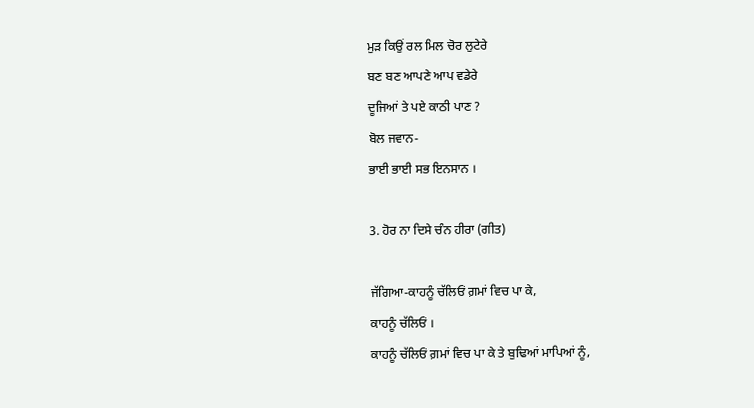ਮੁੜ ਕਿਉਂ ਰਲ ਮਿਲ ਚੋਰ ਲੁਟੇਰੇ
ਬਣ ਬਣ ਆਪਣੇ ਆਪ ਵਡੇਰੇ
ਦੂਜਿਆਂ ਤੇ ਪਏ ਕਾਠੀ ਪਾਣ ?
ਬੋਲ ਜਵਾਨ-
ਭਾਈ ਭਾਈ ਸਭ ਇਨਸਾਨ ।

3. ਹੋਰ ਨਾ ਦਿਸੇ ਚੰਨ ਹੀਰਾ (ਗੀਤ)

ਜੱਗਿਆ-ਕਾਹਨੂੰ ਚੱਲਿਓਂ ਗ਼ਮਾਂ ਵਿਚ ਪਾ ਕੇ,
ਕਾਹਨੂੰ ਚੱਲਿਓਂ ।
ਕਾਹਨੂੰ ਚੱਲਿਓਂ ਗ਼ਮਾਂ ਵਿਚ ਪਾ ਕੇ ਤੇ ਬੁਢਿਆਂ ਮਾਪਿਆਂ ਨੂੰ,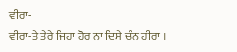ਵੀਰਾ-
ਵੀਰਾ-ਤੇ ਤੇਰੇ ਜਿਹਾ ਹੋਰ ਨਾ ਦਿਸੇ ਚੰਨ ਹੀਰਾ ।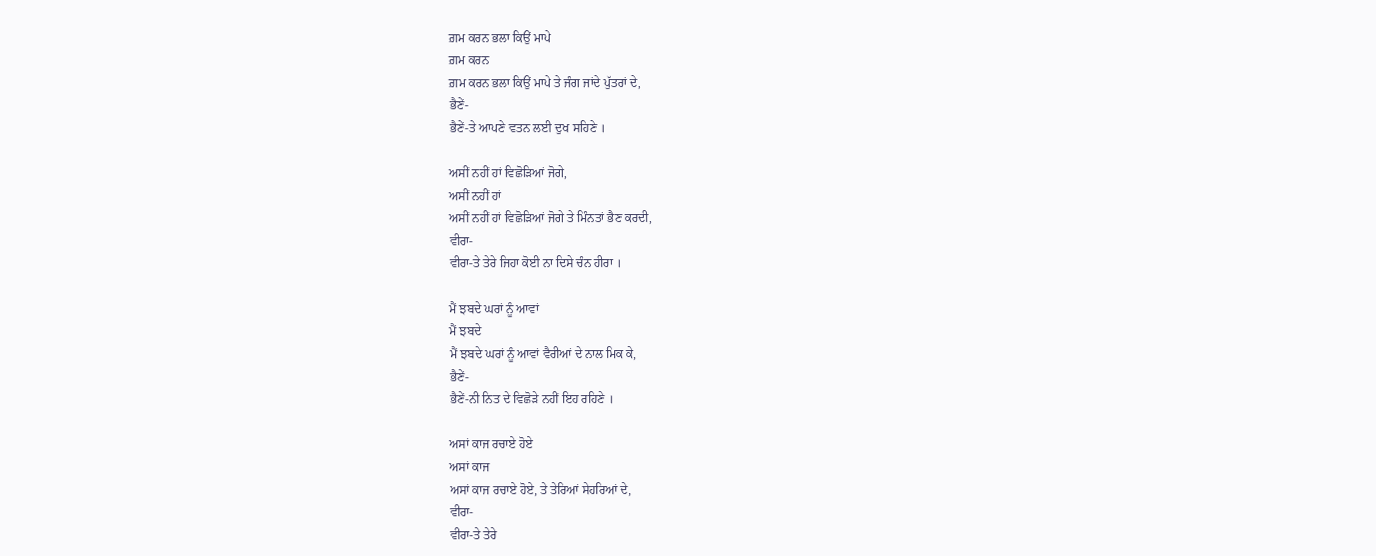ਗ਼ਮ ਕਰਨ ਭਲਾ ਕਿਉਂ ਮਾਪੇ
ਗ਼ਮ ਕਰਨ
ਗ਼ਮ ਕਰਨ ਭਲਾ ਕਿਉਂ ਮਾਪੇ ਤੇ ਜੰਗ ਜਾਂਦੇ ਪੁੱਤਰਾਂ ਦੇ,
ਭੈਣੇਂ-
ਭੈਣੇਂ-ਤੇ ਆਪਣੇ ਵਤਨ ਲਈ ਦੁਖ ਸਹਿਣੇ ।

ਅਸੀਂ ਨਹੀਂ ਹਾਂ ਵਿਛੋੜਿਆਂ ਜੋਗੇ,
ਅਸੀਂ ਨਹੀਂ ਹਾਂ
ਅਸੀਂ ਨਹੀਂ ਹਾਂ ਵਿਛੋੜਿਆਂ ਜੋਗੇ ਤੇ ਮਿੰਨਤਾਂ ਭੈਣ ਕਰਦੀ,
ਵੀਰਾ-
ਵੀਰਾ-ਤੇ ਤੇਰੇ ਜਿਹਾ ਕੋਈ ਨਾ ਦਿਸੇ ਚੰਨ ਹੀਰਾ ।

ਮੈਂ ਝਬਦੇ ਘਰਾਂ ਨੂੰ ਆਵਾਂ
ਮੈਂ ਝਬਦੇ
ਮੈਂ ਝਬਦੇ ਘਰਾਂ ਨੂੰ ਆਵਾਂ ਵੈਰੀਆਂ ਦੇ ਨਾਲ ਮਿਕ ਕੇ,
ਭੈਣੇਂ-
ਭੈਣੇਂ-ਨੀ ਨਿਤ ਦੇ ਵਿਛੋੜੇ ਨਹੀਂ ਇਹ ਰਹਿਣੇ ।

ਅਸਾਂ ਕਾਜ ਰਚਾਏ ਹੋਏ
ਅਸਾਂ ਕਾਜ
ਅਸਾਂ ਕਾਜ ਰਚਾਏ ਹੋਏ, ਤੇ ਤੇਰਿਆਂ ਸੇਹਰਿਆਂ ਦੇ,
ਵੀਰਾ-
ਵੀਰਾ-ਤੇ ਤੇਰੇ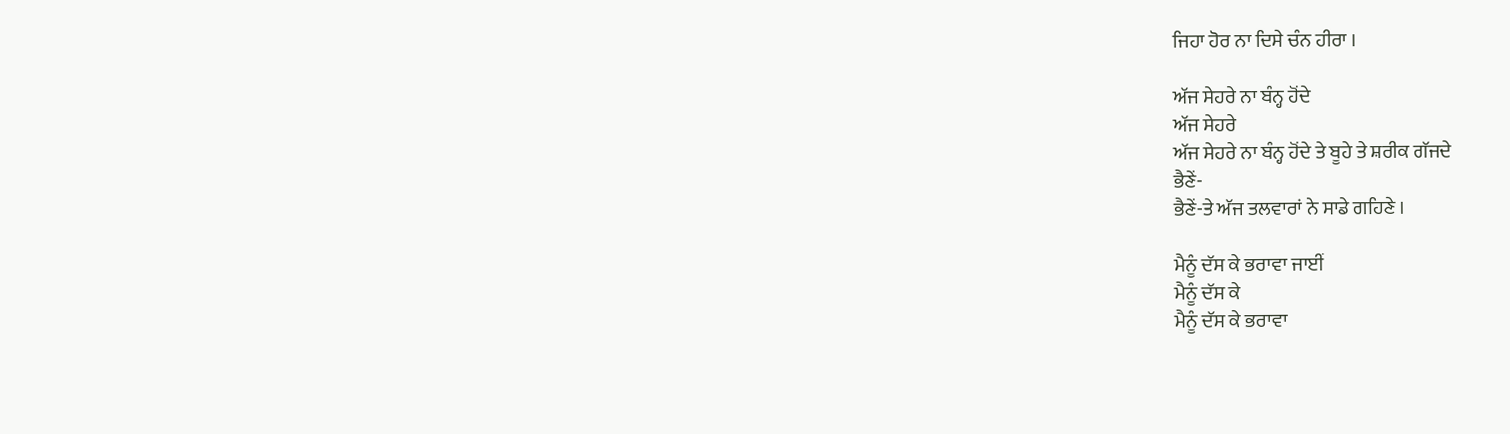ਜਿਹਾ ਹੋਰ ਨਾ ਦਿਸੇ ਚੰਨ ਹੀਰਾ ।

ਅੱਜ ਸੇਹਰੇ ਨਾ ਬੰਨ੍ਹ ਹੋਂਦੇ
ਅੱਜ ਸੇਹਰੇ
ਅੱਜ ਸੇਹਰੇ ਨਾ ਬੰਨ੍ਹ ਹੋਂਦੇ ਤੇ ਬੂਹੇ ਤੇ ਸ਼ਰੀਕ ਗੱਜਦੇ
ਭੈਣੇਂ-
ਭੈਣੇਂ-ਤੇ ਅੱਜ ਤਲਵਾਰਾਂ ਨੇ ਸਾਡੇ ਗਹਿਣੇ ।

ਮੈਨੂੰ ਦੱਸ ਕੇ ਭਰਾਵਾ ਜਾਈਂ
ਮੈਨੂੰ ਦੱਸ ਕੇ
ਮੈਨੂੰ ਦੱਸ ਕੇ ਭਰਾਵਾ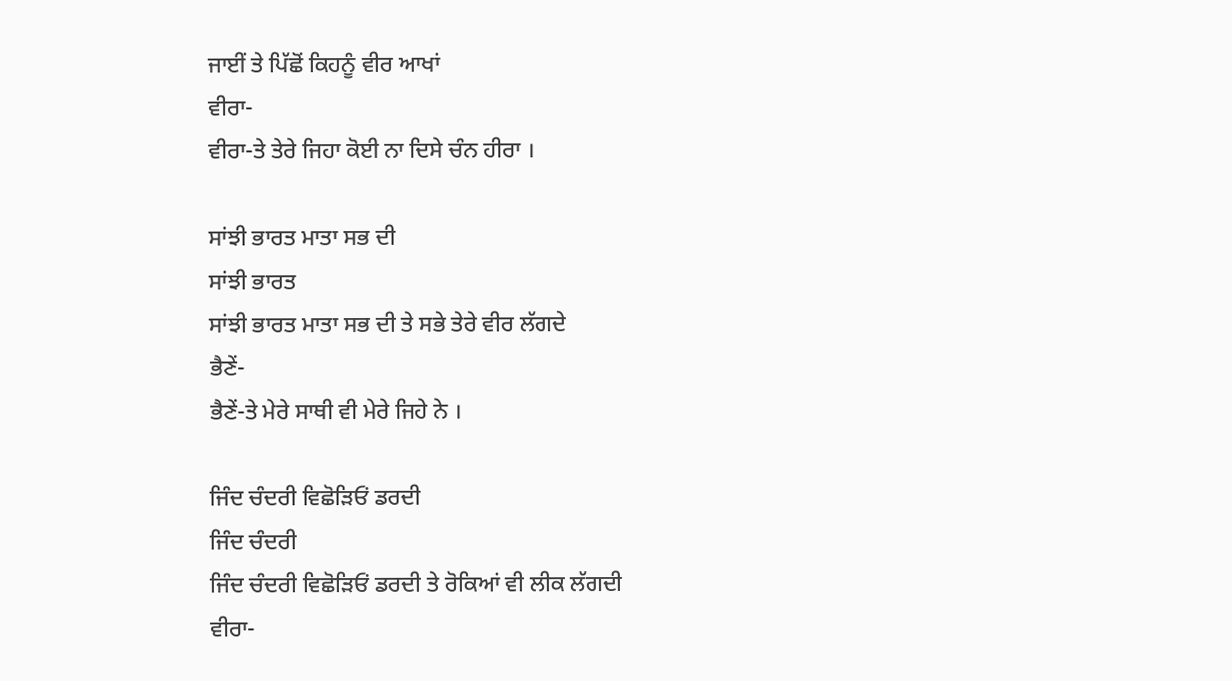ਜਾਈਂ ਤੇ ਪਿੱਛੋਂ ਕਿਹਨੂੰ ਵੀਰ ਆਖਾਂ
ਵੀਰਾ-
ਵੀਰਾ-ਤੇ ਤੇਰੇ ਜਿਹਾ ਕੋਈ ਨਾ ਦਿਸੇ ਚੰਨ ਹੀਰਾ ।

ਸਾਂਝੀ ਭਾਰਤ ਮਾਤਾ ਸਭ ਦੀ
ਸਾਂਝੀ ਭਾਰਤ
ਸਾਂਝੀ ਭਾਰਤ ਮਾਤਾ ਸਭ ਦੀ ਤੇ ਸਭੇ ਤੇਰੇ ਵੀਰ ਲੱਗਦੇ
ਭੈਣੇਂ-
ਭੈਣੇਂ-ਤੇ ਮੇਰੇ ਸਾਥੀ ਵੀ ਮੇਰੇ ਜਿਹੇ ਨੇ ।

ਜਿੰਦ ਚੰਦਰੀ ਵਿਛੋੜਿਓਂ ਡਰਦੀ
ਜਿੰਦ ਚੰਦਰੀ
ਜਿੰਦ ਚੰਦਰੀ ਵਿਛੋੜਿਓਂ ਡਰਦੀ ਤੇ ਰੋਕਿਆਂ ਵੀ ਲੀਕ ਲੱਗਦੀ
ਵੀਰਾ-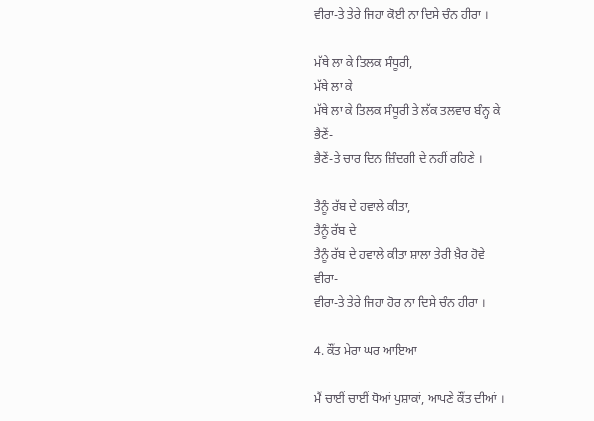ਵੀਰਾ-ਤੇ ਤੇਰੇ ਜਿਹਾ ਕੋਈ ਨਾ ਦਿਸੇ ਚੰਨ ਹੀਰਾ ।

ਮੱਥੇ ਲਾ ਕੇ ਤਿਲਕ ਸੰਧੂਰੀ,
ਮੱਥੇ ਲਾ ਕੇ
ਮੱਥੇ ਲਾ ਕੇ ਤਿਲਕ ਸੰਧੂਰੀ ਤੇ ਲੱਕ ਤਲਵਾਰ ਬੰਨ੍ਹ ਕੇ
ਭੈਣੇਂ-
ਭੈਣੇਂ-ਤੇ ਚਾਰ ਦਿਨ ਜ਼ਿੰਦਗੀ ਦੇ ਨਹੀਂ ਰਹਿਣੇ ।

ਤੈਨੂੰ ਰੱਬ ਦੇ ਹਵਾਲੇ ਕੀਤਾ,
ਤੈਨੂੰ ਰੱਬ ਦੇ
ਤੈਨੂੰ ਰੱਬ ਦੇ ਹਵਾਲੇ ਕੀਤਾ ਸ਼ਾਲਾ ਤੇਰੀ ਖ਼ੈਰ ਹੋਵੇ
ਵੀਰਾ-
ਵੀਰਾ-ਤੇ ਤੇਰੇ ਜਿਹਾ ਹੋਰ ਨਾ ਦਿਸੇ ਚੰਨ ਹੀਰਾ ।

4. ਕੌਂਤ ਮੇਰਾ ਘਰ ਆਇਆ

ਮੈਂ ਚਾਈਂ ਚਾਈਂ ਧੋਆਂ ਪੁਸ਼ਾਕਾਂ, ਆਪਣੇ ਕੌਂਤ ਦੀਆਂ ।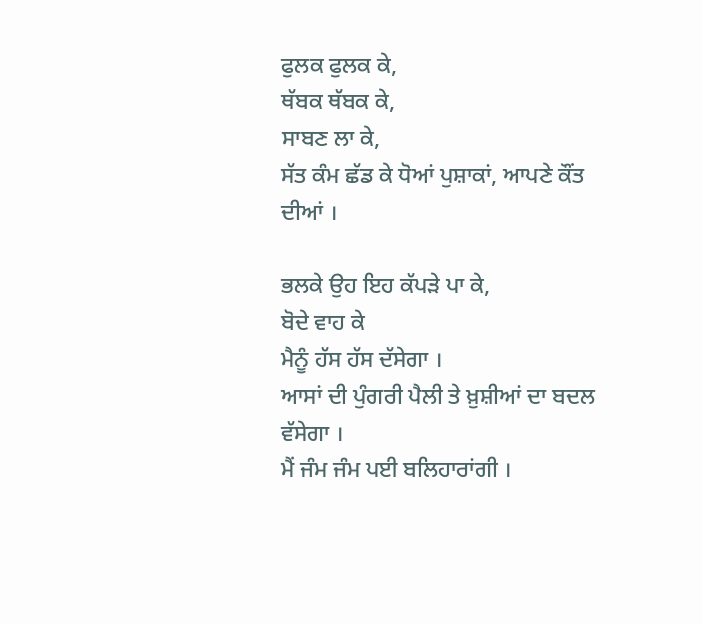ਫੁਲਕ ਫੁਲਕ ਕੇ,
ਥੱਬਕ ਥੱਬਕ ਕੇ,
ਸਾਬਣ ਲਾ ਕੇ,
ਸੱਤ ਕੰਮ ਛੱਡ ਕੇ ਧੋਆਂ ਪੁਸ਼ਾਕਾਂ, ਆਪਣੇ ਕੌਂਤ ਦੀਆਂ ।

ਭਲਕੇ ਉਹ ਇਹ ਕੱਪੜੇ ਪਾ ਕੇ,
ਬੋਦੇ ਵਾਹ ਕੇ
ਮੈਨੂੰ ਹੱਸ ਹੱਸ ਦੱਸੇਗਾ ।
ਆਸਾਂ ਦੀ ਪੁੰਗਰੀ ਪੈਲੀ ਤੇ ਖ਼ੁਸ਼ੀਆਂ ਦਾ ਬਦਲ ਵੱਸੇਗਾ ।
ਮੈਂ ਜੰਮ ਜੰਮ ਪਈ ਬਲਿਹਾਰਾਂਗੀ ।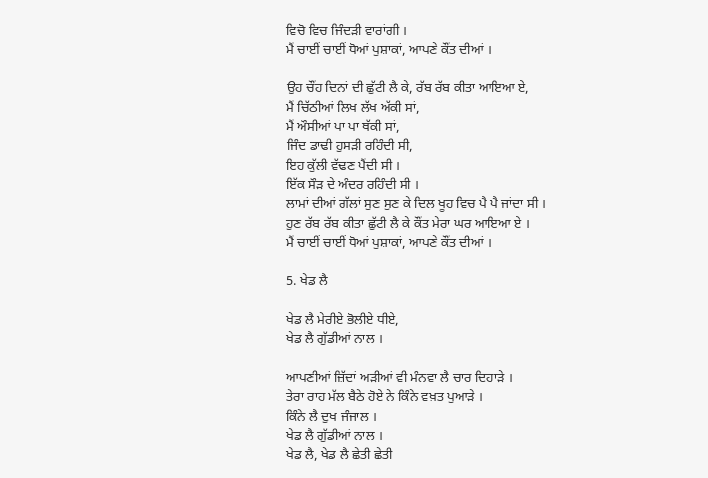ਵਿਚੋ ਵਿਚ ਜਿੰਦੜੀ ਵਾਰਾਂਗੀ ।
ਮੈਂ ਚਾਈਂ ਚਾਈਂ ਧੋਆਂ ਪੁਸ਼ਾਕਾਂ, ਆਪਣੇ ਕੌਂਤ ਦੀਆਂ ।

ਉਹ ਚੌਂਹ ਦਿਨਾਂ ਦੀ ਛੁੱਟੀ ਲੈ ਕੇ, ਰੱਬ ਰੱਬ ਕੀਤਾ ਆਇਆ ਏ,
ਮੈਂ ਚਿੱਠੀਆਂ ਲਿਖ ਲੱਖ ਅੱਕੀ ਸਾਂ,
ਮੈਂ ਔਸੀਆਂ ਪਾ ਪਾ ਥੱਕੀ ਸਾਂ,
ਜਿੰਦ ਡਾਢੀ ਹੁਸੜੀ ਰਹਿੰਦੀ ਸੀ,
ਇਹ ਕੁੱਲੀ ਵੱਢਣ ਪੈਂਦੀ ਸੀ ।
ਇੱਕ ਸੌੜ ਦੇ ਅੰਦਰ ਰਹਿੰਦੀ ਸੀ ।
ਲਾਮਾਂ ਦੀਆਂ ਗੱਲਾਂ ਸੁਣ ਸੁਣ ਕੇ ਦਿਲ ਖੂਹ ਵਿਚ ਪੈ ਪੈ ਜਾਂਦਾ ਸੀ ।
ਹੁਣ ਰੱਬ ਰੱਬ ਕੀਤਾ ਛੁੱਟੀ ਲੈ ਕੇ ਕੌਂਤ ਮੇਰਾ ਘਰ ਆਇਆ ਏ ।
ਮੈਂ ਚਾਈਂ ਚਾਈਂ ਧੋਆਂ ਪੁਸ਼ਾਕਾਂ, ਆਪਣੇ ਕੌਂਤ ਦੀਆਂ ।

5. ਖੇਡ ਲੈ

ਖੇਡ ਲੈ ਮੇਰੀਏ ਭੋਲੀਏ ਧੀਏ,
ਖੇਡ ਲੈ ਗੁੱਡੀਆਂ ਨਾਲ ।

ਆਪਣੀਆਂ ਜ਼ਿੱਦਾਂ ਅੜੀਆਂ ਵੀ ਮੰਨਵਾ ਲੈ ਚਾਰ ਦਿਹਾੜੇ ।
ਤੇਰਾ ਰਾਹ ਮੱਲ ਬੈਠੇ ਹੋਏ ਨੇ ਕਿੰਨੇ ਵਖ਼ਤ ਪੁਆੜੇ ।
ਕਿੰਨੇ ਲੈ ਦੁਖ ਜੰਜਾਲ ।
ਖੇਡ ਲੈ ਗੁੱਡੀਆਂ ਨਾਲ ।
ਖੇਡ ਲੈ, ਖੇਡ ਲੈ ਛੇਤੀ ਛੇਤੀ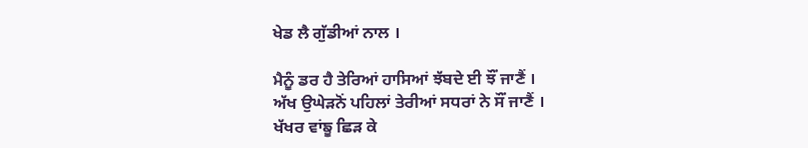ਖੇਡ ਲੈ ਗੁੱਡੀਆਂ ਨਾਲ ।

ਮੈਨੂੰ ਡਰ ਹੈ ਤੇਰਿਆਂ ਹਾਸਿਆਂ ਝੱਬਦੇ ਈ ਝੌਂ ਜਾਣੈਂ ।
ਅੱਖ ਉਘੇੜਨੋਂ ਪਹਿਲਾਂ ਤੇਰੀਆਂ ਸਧਰਾਂ ਨੇ ਸੌਂ ਜਾਣੈਂ ।
ਖੱਖਰ ਵਾਂਙੂ ਛਿੜ ਕੇ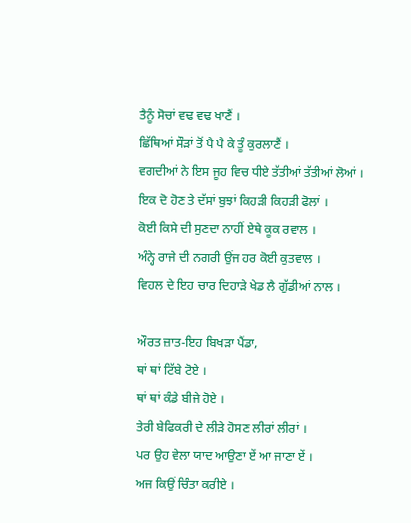ਤੈਨੂੰ ਸੋਚਾਂ ਵਢ ਵਢ ਖਾਣੈਂ ।
ਛਿੱਥਿਆਂ ਸੌੜਾਂ ਤੋਂ ਪੈ ਪੈ ਕੇ ਤੂੰ ਕੁਰਲਾਣੈਂ ।
ਵਗਦੀਆਂ ਨੇ ਇਸ ਜੂਹ ਵਿਚ ਧੀਏ ਤੱਤੀਆਂ ਤੱਤੀਆਂ ਲੋਆਂ ।
ਇਕ ਦੋ ਹੋਣ ਤੇ ਦੱਸਾਂ ਬੁਝਾਂ ਕਿਹੜੀ ਕਿਹੜੀ ਫੋਲਾਂ ।
ਕੋਈ ਕਿਸੇ ਦੀ ਸੁਣਦਾ ਨਾਹੀਂ ਏਥੇ ਕੂਕ ਰਵਾਲ ।
ਅੰਨ੍ਹੇ ਰਾਜੇ ਦੀ ਨਗਰੀ ਉਂਜ ਹਰ ਕੋਈ ਕੁਤਵਾਲ ।
ਵਿਹਲ ਦੇ ਇਹ ਚਾਰ ਦਿਹਾੜੇ ਖੇਡ ਲੈ ਗੁੱਡੀਆਂ ਨਾਲ ।

ਔਰਤ ਜ਼ਾਤ-ਇਹ ਬਿਖੜਾ ਪੈਂਡਾ,
ਥਾਂ ਥਾਂ ਟਿੱਬੇ ਟੋਏ ।
ਥਾਂ ਥਾਂ ਕੰਡੇ ਬੀਜੇ ਹੋਏ ।
ਤੇਰੀ ਬੇਫਿਕਰੀ ਦੇ ਲੀੜੇ ਹੋਸਣ ਲੀਰਾਂ ਲੀਰਾਂ ।
ਪਰ ਉਹ ਵੇਲਾ ਯਾਦ ਆਉਣਾ ਏਂ ਆ ਜਾਣਾ ਏਂ ।
ਅਜ ਕਿਉਂ ਚਿੰਤਾ ਕਰੀਏ ।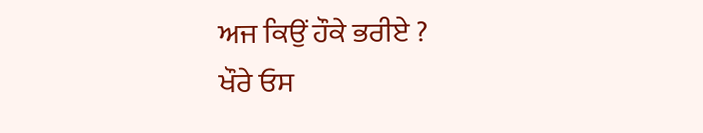ਅਜ ਕਿਉਂ ਹੌਕੇ ਭਰੀਏ ?
ਖੌਰੇ ਓਸ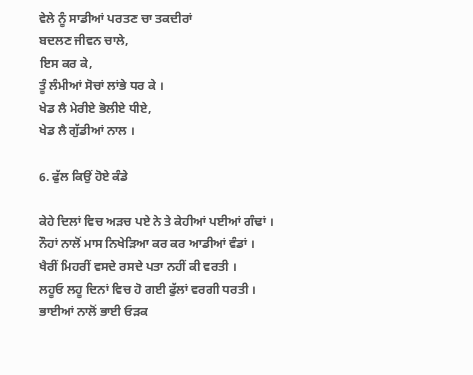ਵੇਲੇ ਨੂੰ ਸਾਡੀਆਂ ਪਰਤਣ ਚਾ ਤਕਦੀਰਾਂ
ਬਦਲਣ ਜੀਵਨ ਚਾਲੇ,
ਇਸ ਕਰ ਕੇ,
ਤੂੰ ਲੰਮੀਆਂ ਸੋਚਾਂ ਲਾਂਭੇ ਧਰ ਕੇ ।
ਖੇਡ ਲੈ ਮੇਰੀਏ ਭੋਲੀਏ ਧੀਏ,
ਖੇਡ ਲੈ ਗੁੱਡੀਆਂ ਨਾਲ ।

6. ਫੁੱਲ ਕਿਉਂ ਹੋਏ ਕੰਡੇ

ਕੇਹੇ ਦਿਲਾਂ ਵਿਚ ਅੜਚ ਪਏ ਨੇ ਤੇ ਕੇਹੀਆਂ ਪਈਆਂ ਗੰਢਾਂ ।
ਨੌਹਾਂ ਨਾਲੋਂ ਮਾਸ ਨਿਖੇੜਿਆ ਕਰ ਕਰ ਆਡੀਆਂ ਵੰਡਾਂ ।
ਖੈਰੀਂ ਮਿਹਰੀਂ ਵਸਦੇ ਰਸਦੇ ਪਤਾ ਨਹੀਂ ਕੀ ਵਰਤੀ ।
ਲਹੂਓ ਲਹੂ ਦਿਨਾਂ ਵਿਚ ਹੋ ਗਈ ਫੁੱਲਾਂ ਵਰਗੀ ਧਰਤੀ ।
ਭਾਈਆਂ ਨਾਲੋਂ ਭਾਈ ਓੜਕ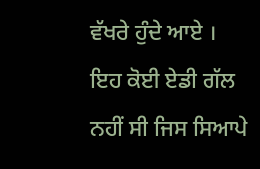ਵੱਖਰੇ ਹੁੰਦੇ ਆਏ ।
ਇਹ ਕੋਈ ਏਡੀ ਗੱਲ ਨਹੀਂ ਸੀ ਜਿਸ ਸਿਆਪੇ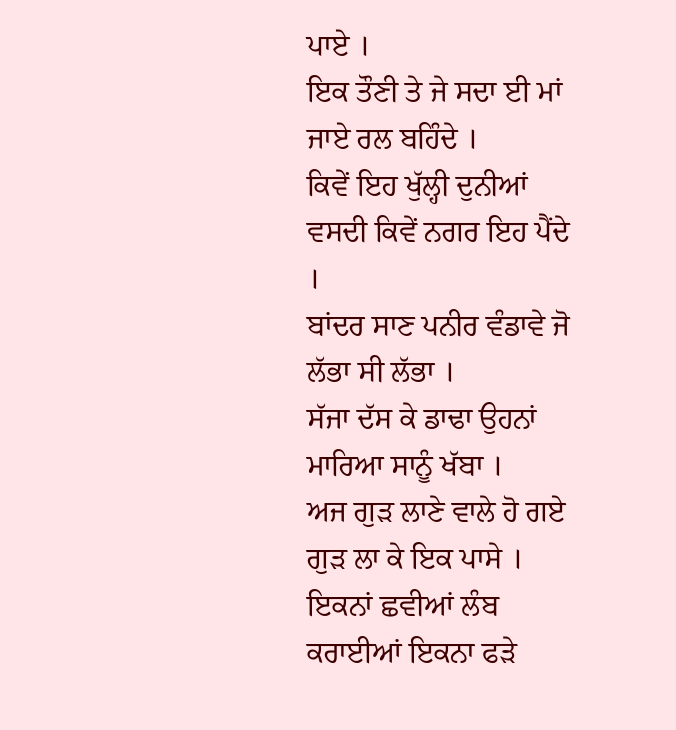ਪਾਏ ।
ਇਕ ਤੌਣੀ ਤੇ ਜੇ ਸਦਾ ਈ ਮਾਂ ਜਾਏ ਰਲ ਬਹਿੰਦੇ ।
ਕਿਵੇਂ ਇਹ ਖੁੱਲ੍ਹੀ ਦੁਨੀਆਂ ਵਸਦੀ ਕਿਵੇਂ ਨਗਰ ਇਹ ਪੈਂਦੇ ।
ਬਾਂਦਰ ਸਾਣ ਪਨੀਰ ਵੰਡਾਵੇ ਜੋ ਲੱਭਾ ਸੀ ਲੱਭਾ ।
ਸੱਜਾ ਦੱਸ ਕੇ ਡਾਢਾ ਉਹਨਾਂ ਮਾਰਿਆ ਸਾਨੂੰ ਖੱਬਾ ।
ਅਜ ਗੁੜ ਲਾਣੇ ਵਾਲੇ ਹੋ ਗਏ ਗੁੜ ਲਾ ਕੇ ਇਕ ਪਾਸੇ ।
ਇਕਨਾਂ ਛਵੀਆਂ ਲੰਬ ਕਰਾਈਆਂ ਇਕਨਾ ਫੜੇ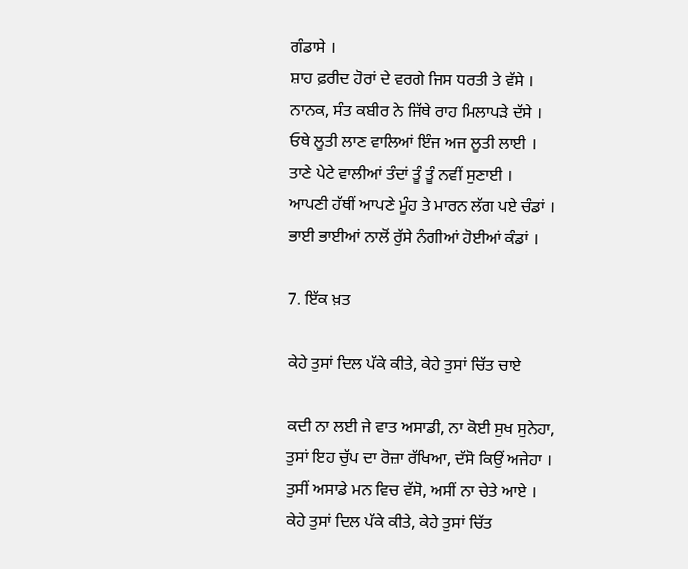ਗੰਡਾਸੇ ।
ਸ਼ਾਹ ਫ਼ਰੀਦ ਹੋਰਾਂ ਦੇ ਵਰਗੇ ਜਿਸ ਧਰਤੀ ਤੇ ਵੱਸੇ ।
ਨਾਨਕ, ਸੰਤ ਕਬੀਰ ਨੇ ਜਿੱਥੇ ਰਾਹ ਮਿਲਾਪੜੇ ਦੱਸੇ ।
ਓਥੇ ਲੂਤੀ ਲਾਣ ਵਾਲਿਆਂ ਇੰਜ ਅਜ ਲੂਤੀ ਲਾਈ ।
ਤਾਣੇ ਪੇਟੇ ਵਾਲੀਆਂ ਤੰਦਾਂ ਤੂੰ ਤੂੰ ਨਵੀਂ ਸੁਣਾਈ ।
ਆਪਣੀ ਹੱਥੀਂ ਆਪਣੇ ਮੂੰਹ ਤੇ ਮਾਰਨ ਲੱਗ ਪਏ ਚੰਡਾਂ ।
ਭਾਈ ਭਾਈਆਂ ਨਾਲੋਂ ਰੁੱਸੇ ਨੰਗੀਆਂ ਹੋਈਆਂ ਕੰਡਾਂ ।

7. ਇੱਕ ਖ਼ਤ

ਕੇਹੇ ਤੁਸਾਂ ਦਿਲ ਪੱਕੇ ਕੀਤੇ, ਕੇਹੇ ਤੁਸਾਂ ਚਿੱਤ ਚਾਏ

ਕਦੀ ਨਾ ਲਈ ਜੇ ਵਾਤ ਅਸਾਡੀ, ਨਾ ਕੋਈ ਸੁਖ ਸੁਨੇਹਾ,
ਤੁਸਾਂ ਇਹ ਚੁੱਪ ਦਾ ਰੋਜ਼ਾ ਰੱਖਿਆ, ਦੱਸੋ ਕਿਉਂ ਅਜੇਹਾ ।
ਤੁਸੀਂ ਅਸਾਡੇ ਮਨ ਵਿਚ ਵੱਸੋ, ਅਸੀਂ ਨਾ ਚੇਤੇ ਆਏ ।
ਕੇਹੇ ਤੁਸਾਂ ਦਿਲ ਪੱਕੇ ਕੀਤੇ, ਕੇਹੇ ਤੁਸਾਂ ਚਿੱਤ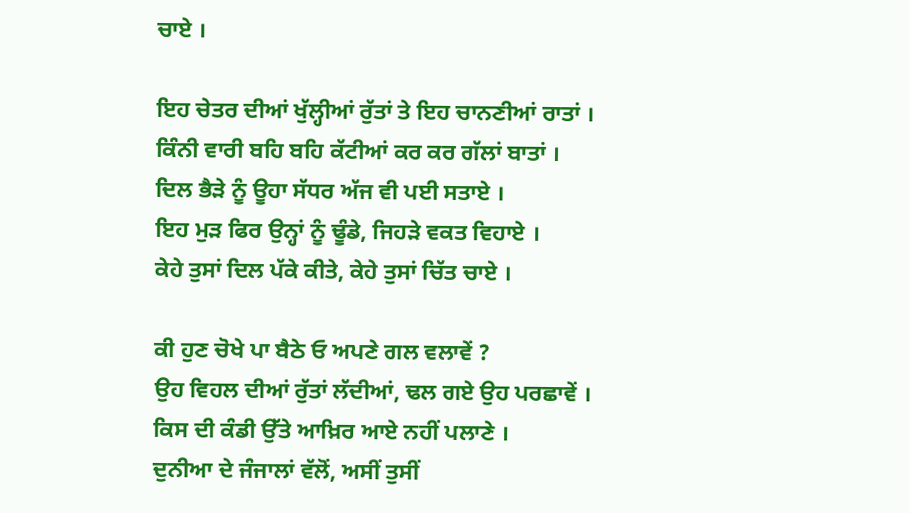ਚਾਏ ।

ਇਹ ਚੇਤਰ ਦੀਆਂ ਖੁੱਲ੍ਹੀਆਂ ਰੁੱਤਾਂ ਤੇ ਇਹ ਚਾਨਣੀਆਂ ਰਾਤਾਂ ।
ਕਿੰਨੀ ਵਾਰੀ ਬਹਿ ਬਹਿ ਕੱਟੀਆਂ ਕਰ ਕਰ ਗੱਲਾਂ ਬਾਤਾਂ ।
ਦਿਲ ਭੈੜੇ ਨੂੰ ਊਹਾ ਸੱਧਰ ਅੱਜ ਵੀ ਪਈ ਸਤਾਏ ।
ਇਹ ਮੁੜ ਫਿਰ ਉਨ੍ਹਾਂ ਨੂੰ ਢੂੰਡੇ, ਜਿਹੜੇ ਵਕਤ ਵਿਹਾਏ ।
ਕੇਹੇ ਤੁਸਾਂ ਦਿਲ ਪੱਕੇ ਕੀਤੇ, ਕੇਹੇ ਤੁਸਾਂ ਚਿੱਤ ਚਾਏ ।

ਕੀ ਹੁਣ ਚੋਖੇ ਪਾ ਬੈਠੇ ਓ ਅਪਣੇ ਗਲ ਵਲਾਵੇਂ ?
ਉਹ ਵਿਹਲ ਦੀਆਂ ਰੁੱਤਾਂ ਲੱਦੀਆਂ, ਢਲ ਗਏ ਉਹ ਪਰਛਾਵੇਂ ।
ਕਿਸ ਦੀ ਕੰਡੀ ਉੱਤੇ ਆਖ਼ਿਰ ਆਏ ਨਹੀਂ ਪਲਾਣੇ ।
ਦੁਨੀਆ ਦੇ ਜੰਜਾਲਾਂ ਵੱਲੋਂ, ਅਸੀਂ ਤੁਸੀਂ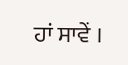ਹਾਂ ਸਾਵੇਂ ।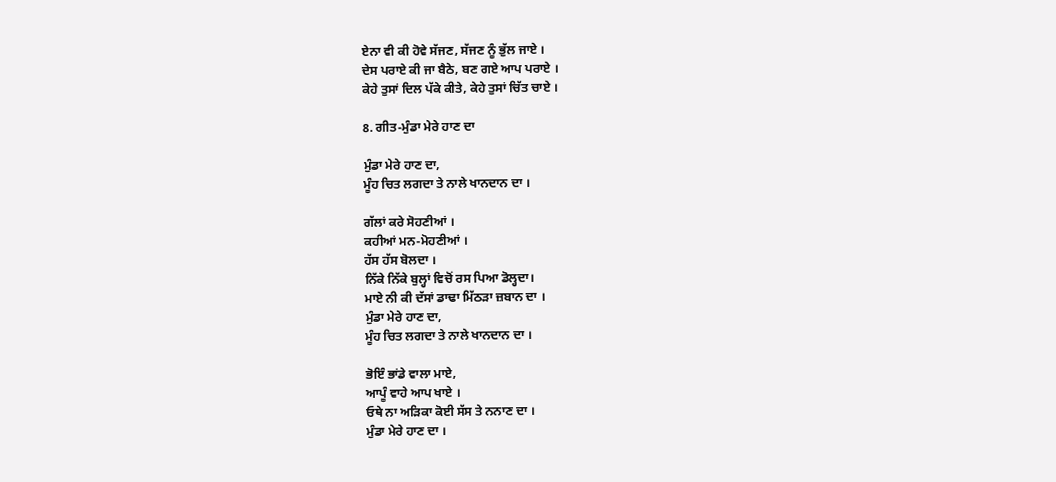ਏਨਾ ਵੀ ਕੀ ਹੋਵੇ ਸੱਜਣ, ਸੱਜਣ ਨੂੰ ਭੁੱਲ ਜਾਏ ।
ਦੇਸ ਪਰਾਏ ਕੀ ਜਾ ਬੈਠੇ, ਬਣ ਗਏ ਆਪ ਪਰਾਏ ।
ਕੇਹੇ ਤੁਸਾਂ ਦਿਲ ਪੱਕੇ ਕੀਤੇ, ਕੇਹੇ ਤੁਸਾਂ ਚਿੱਤ ਚਾਏ ।

8. ਗੀਤ-ਮੁੰਡਾ ਮੇਰੇ ਹਾਣ ਦਾ

ਮੁੰਡਾ ਮੇਰੇ ਹਾਣ ਦਾ,
ਮੂੰਹ ਚਿਤ ਲਗਦਾ ਤੇ ਨਾਲੇ ਖਾਨਦਾਨ ਦਾ ।

ਗੱਲਾਂ ਕਰੇ ਸੋਹਣੀਆਂ ।
ਕਹੀਆਂ ਮਨ-ਮੋਹਣੀਆਂ ।
ਹੱਸ ਹੱਸ ਬੋਲਦਾ ।
ਨਿੱਕੇ ਨਿੱਕੇ ਬੁਲ੍ਹਾਂ ਵਿਚੋਂ ਰਸ ਪਿਆ ਡੋਲ੍ਹਦਾ।
ਮਾਏ ਨੀ ਕੀ ਦੱਸਾਂ ਡਾਢਾ ਮਿੱਠੜਾ ਜ਼ਬਾਨ ਦਾ ।
ਮੁੰਡਾ ਮੇਰੇ ਹਾਣ ਦਾ,
ਮੂੰਹ ਚਿਤ ਲਗਦਾ ਤੇ ਨਾਲੇ ਖਾਨਦਾਨ ਦਾ ।

ਭੋਇੰ ਭਾਂਡੇ ਵਾਲਾ ਮਾਏ,
ਆਪੂੰ ਵਾਹੇ ਆਪ ਖਾਏ ।
ਓਥੇ ਨਾ ਅੜਿਕਾ ਕੋਈ ਸੱਸ ਤੇ ਨਨਾਣ ਦਾ ।
ਮੁੰਡਾ ਮੇਰੇ ਹਾਣ ਦਾ ।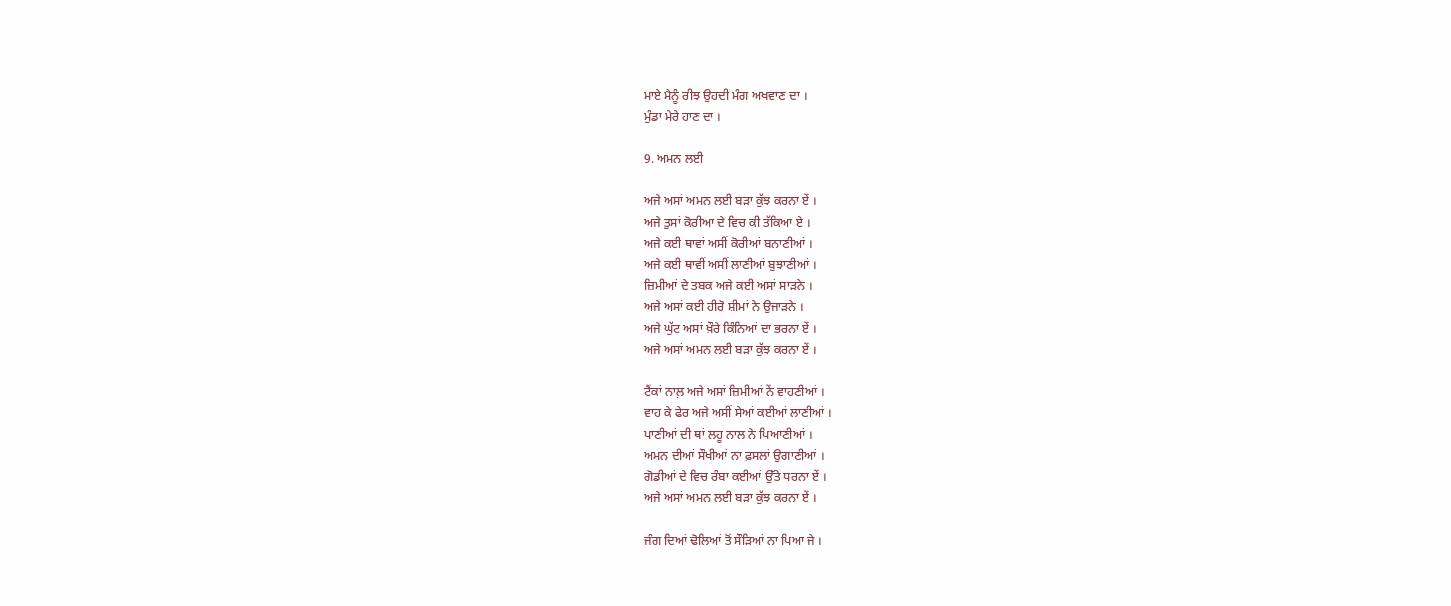ਮਾਏ ਮੈਨੂੰ ਰੀਝ ਉਹਦੀ ਮੰਗ ਅਖਵਾਣ ਦਾ ।
ਮੁੰਡਾ ਮੇਰੇ ਹਾਣ ਦਾ ।

9. ਅਮਨ ਲਈ

ਅਜੇ ਅਸਾਂ ਅਮਨ ਲਈ ਬੜਾ ਕੁੱਝ ਕਰਨਾ ਏਂ ।
ਅਜੇ ਤੁਸਾਂ ਕੋਰੀਆ ਦੇ ਵਿਚ ਕੀ ਤੱਕਿਆ ਏ ।
ਅਜੇ ਕਈ ਥਾਵਾਂ ਅਸੀਂ ਕੋਰੀਆਂ ਬਨਾਣੀਆਂ ।
ਅਜੇ ਕਈ ਥਾਵੀਂ ਅਸੀਂ ਲਾਣੀਆਂ ਬੁਝਾਣੀਆਂ ।
ਜ਼ਿਮੀਆਂ ਦੇ ਤਬਕ ਅਜੇ ਕਈ ਅਸਾਂ ਸਾੜਨੇ ।
ਅਜੇ ਅਸਾਂ ਕਈ ਹੀਰੋ ਸ਼ੀਮਾਂ ਨੇ ਉਜਾੜਨੇ ।
ਅਜੇ ਘੁੱਟ ਅਸਾਂ ਖ਼ੌਰੇ ਕਿੰਨਿਆਂ ਦਾ ਭਰਨਾ ਏਂ ।
ਅਜੇ ਅਸਾਂ ਅਮਨ ਲਈ ਬੜਾ ਕੁੱਝ ਕਰਨਾ ਏਂ ।

ਟੈਂਕਾਂ ਨਾਲ਼ ਅਜੇ ਅਸਾਂ ਜ਼ਿਮੀਆਂ ਨੇਂ ਵਾਹਣੀਆਂ ।
ਵਾਹ ਕੇ ਫੇਰ ਅਜੇ ਅਸੀਂ ਸੇਆਂ ਕਈਆਂ ਲਾਣੀਆਂ ।
ਪਾਣੀਆਂ ਦੀ ਥਾਂ ਲਹੂ ਨਾਲ ਨੇ ਪਿਆਣੀਆਂ ।
ਅਮਨ ਦੀਆਂ ਸੌਖੀਆਂ ਨਾ ਫ਼ਸਲਾਂ ਉਗਾਣੀਆਂ ।
ਗੋਡੀਆਂ ਦੇ ਵਿਚ ਰੰਬਾ ਕਈਆਂ ਉੱਤੇ ਧਰਨਾ ਏਂ ।
ਅਜੇ ਅਸਾਂ ਅਮਨ ਲਈ ਬੜਾ ਕੁੱਝ ਕਰਨਾ ਏਂ ।

ਜੰਗ ਦਿਆਂ ਢੋਲਿਆਂ ਤੋਂ ਸੌੜਿਆਂ ਨਾ ਪਿਆ ਜੇ ।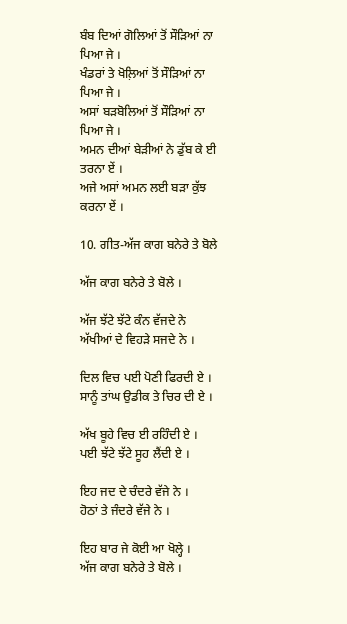ਬੰਬ ਦਿਆਂ ਗੋਲਿਆਂ ਤੋਂ ਸੌੜਿਆਂ ਨਾ ਪਿਆ ਜੇ ।
ਖੰਡਰਾਂ ਤੇ ਖੋਲ਼ਿਆਂ ਤੋਂ ਸੌੜਿਆਂ ਨਾ ਪਿਆ ਜੇ ।
ਅਸਾਂ ਬੜਬੋਲਿਆਂ ਤੋਂ ਸੌੜਿਆਂ ਨਾ ਪਿਆ ਜੇ ।
ਅਮਨ ਦੀਆਂ ਬੇੜੀਆਂ ਨੇ ਡੁੱਬ ਕੇ ਈ ਤਰਨਾ ਏਂ ।
ਅਜੇ ਅਸਾਂ ਅਮਨ ਲਈ ਬੜਾ ਕੁੱਝ ਕਰਨਾ ਏਂ ।

10. ਗੀਤ-ਅੱਜ ਕਾਗ ਬਨੇਰੇ ਤੇ ਬੋਲੇ

ਅੱਜ ਕਾਗ ਬਨੇਰੇ ਤੇ ਬੋਲੇ ।

ਅੱਜ ਝੱਟੇ ਝੱਟੇ ਕੰਨ ਵੱਜਦੇ ਨੇ
ਅੱਖੀਆਂ ਦੇ ਵਿਹੜੇ ਸਜਦੇ ਨੇ ।

ਦਿਲ ਵਿਚ ਪਈ ਪੋਣੀ ਫਿਰਦੀ ਏ ।
ਸਾਨੂੰ ਤਾਂਘ ਉਡੀਕ ਤੇ ਚਿਰ ਦੀ ਏ ।

ਅੱਖ ਬੂਹੇ ਵਿਚ ਈ ਰਹਿੰਦੀ ਏ ।
ਪਈ ਝੱਟੇ ਝੱਟੇ ਸੂਹ ਲੈਂਦੀ ਏ ।

ਇਹ ਜਦ ਦੇ ਚੰਦਰੇ ਵੱਜੇ ਨੇ ।
ਹੋਠਾਂ ਤੇ ਜੰਦਰੇ ਵੱਜੇ ਨੇ ।

ਇਹ ਬਾਰ ਜੇ ਕੋਈ ਆ ਖੋਲ੍ਹੇ ।
ਅੱਜ ਕਾਗ ਬਨੇਰੇ ਤੇ ਬੋਲੇ ।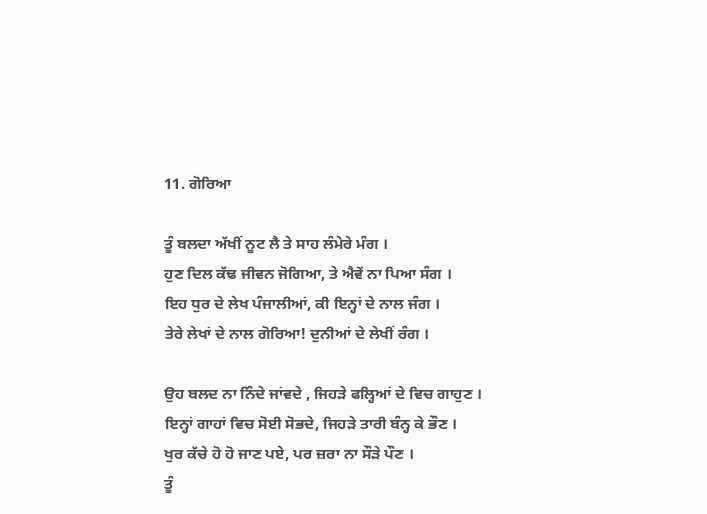11. ਗੋਰਿਆ

ਤੂੰ ਬਲਦਾ ਅੱਖੀਂ ਨੂਟ ਲੈ ਤੇ ਸਾਹ ਲੰਮੇਰੇ ਮੰਗ ।
ਹੁਣ ਦਿਲ ਕੱਢ ਜੀਵਨ ਜੋਗਿਆ, ਤੇ ਐਵੇਂ ਨਾ ਪਿਆ ਸੰਗ ।
ਇਹ ਧੁਰ ਦੇ ਲੇਖ ਪੰਜਾਲੀਆਂ, ਕੀ ਇਨ੍ਹਾਂ ਦੇ ਨਾਲ ਜੰਗ ।
ਤੇਰੇ ਲੇਖਾਂ ਦੇ ਨਾਲ ਗੋਰਿਆ! ਦੁਨੀਆਂ ਦੇ ਲੇਖੀਂ ਰੰਗ ।

ਉਹ ਬਲਦ ਨਾ ਨਿੰਦੇ ਜਾਂਵਦੇ , ਜਿਹੜੇ ਫਲ੍ਹਿਆਂ ਦੇ ਵਿਚ ਗਾਹੁਣ ।
ਇਨ੍ਹਾਂ ਗਾਹਾਂ ਵਿਚ ਸੋਈ ਸੋਭਦੇ, ਜਿਹੜੇ ਤਾਰੀ ਬੰਨ੍ਹ ਕੇ ਭੌਣ ।
ਖੁਰ ਕੱਚੇ ਹੋ ਹੋ ਜਾਣ ਪਏ, ਪਰ ਜ਼ਰਾ ਨਾ ਸੌੜੇ ਪੌਣ ।
ਤੂੰ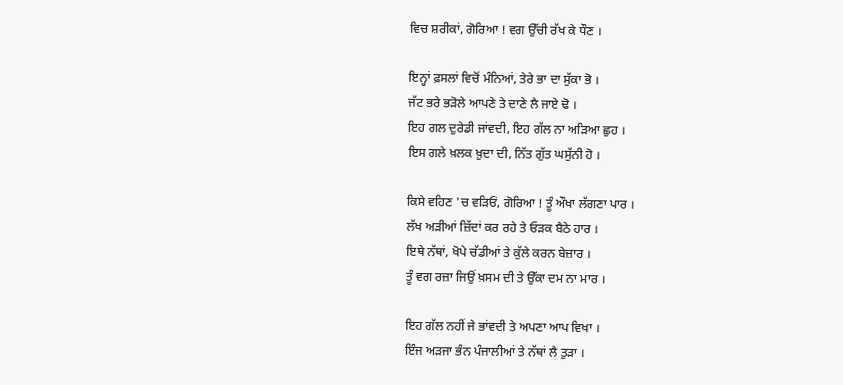ਵਿਚ ਸ਼ਰੀਕਾਂ, ਗੋਰਿਆ ! ਵਗ ਉੱਚੀ ਰੱਖ ਕੇ ਧੌਣ ।

ਇਨ੍ਹਾਂ ਫ਼ਸਲਾਂ ਵਿਚੋਂ ਮੰਨਿਆਂ, ਤੇਰੇ ਭਾ ਦਾ ਸੁੱਕਾ ਭੋ ।
ਜੱਟ ਭਰੇ ਭੜੋਲੇ ਆਪਣੇ ਤੇ ਦਾਣੇ ਲੈ ਜਾਏ ਢੋ ।
ਇਹ ਗਲ ਦੁਰੇਡੀ ਜਾਂਵਦੀ, ਇਹ ਗੱਲ ਨਾ ਅੜਿਆ ਛੁਹ ।
ਇਸ ਗਲੇ ਖ਼ਲਕ ਖ਼ੁਦਾ ਦੀ, ਨਿੱਤ ਗੁੱਤ ਘਸੁੱਨੀ ਹੋ ।

ਕਿਸੇ ਵਹਿਣ 'ਚ ਵੜਿਓਂ, ਗੋਰਿਆ ! ਤੂੰ ਔਖਾ ਲੱਗਣਾ ਪਾਰ ।
ਲੱਖ ਅੜੀਆਂ ਜ਼ਿੱਦਾਂ ਕਰ ਰਹੇ ਤੇ ਓੜਕ ਬੈਠੇ ਹਾਰ ।
ਇਥੇ ਨੱਥਾਂ, ਖੋਪੇ ਚੱਡੀਆਂ ਤੇ ਕੁੱਲੇ ਕਰਨ ਬੇਜ਼ਾਰ ।
ਤੂੰ ਵਗ ਰਜ਼ਾ ਜਿਉਂ ਖ਼ਸਮ ਦੀ ਤੇ ਉੱਕਾ ਦਮ ਨਾ ਮਾਰ ।

ਇਹ ਗੱਲ ਨਹੀਂ ਜੇ ਭਾਂਵਦੀ ਤੇ ਅਪਣਾ ਆਪ ਵਿਖਾ ।
ਇੰਜ ਅੜਜਾ ਭੰਨ ਪੰਜਾਲੀਆਂ ਤੇ ਨੱਥਾਂ ਲੈ ਤੁੜਾ ।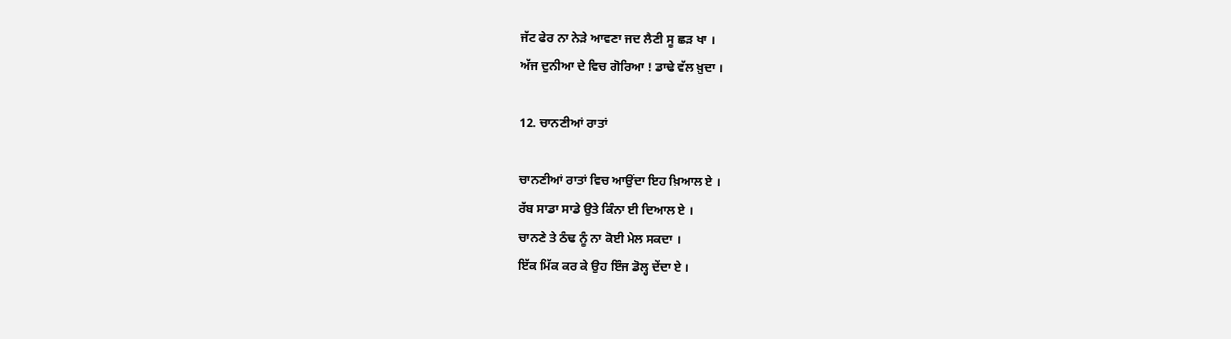ਜੱਟ ਫੇਰ ਨਾ ਨੇੜੇ ਆਵਣਾ ਜਦ ਲੈਣੀ ਸੂ ਛੜ ਖਾ ।
ਅੱਜ ਦੁਨੀਆ ਦੇ ਵਿਚ ਗੋਰਿਆ ! ਡਾਢੇ ਵੱਲ ਖ਼ੁਦਾ ।

12. ਚਾਨਣੀਆਂ ਰਾਤਾਂ

ਚਾਨਣੀਆਂ ਰਾਤਾਂ ਵਿਚ ਆਉਂਦਾ ਇਹ ਖ਼ਿਆਲ ਏ ।
ਰੱਬ ਸਾਡਾ ਸਾਡੇ ਉਤੇ ਕਿੰਨਾ ਈ ਦਿਆਲ ਏ ।
ਚਾਨਣੇ ਤੇ ਠੰਢ ਨੂੰ ਨਾ ਕੋਈ ਮੇਲ ਸਕਦਾ ।
ਇੱਕ ਮਿੱਕ ਕਰ ਕੇ ਉਹ ਇੰਜ ਡੋਲ੍ਹ ਦੇਂਦਾ ਏ ।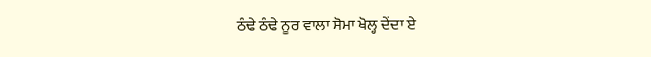ਠੰਢੇ ਠੰਢੇ ਨੂਰ ਵਾਲਾ ਸੋਮਾ ਖੋਲ੍ਹ ਦੇਂਦਾ ਏ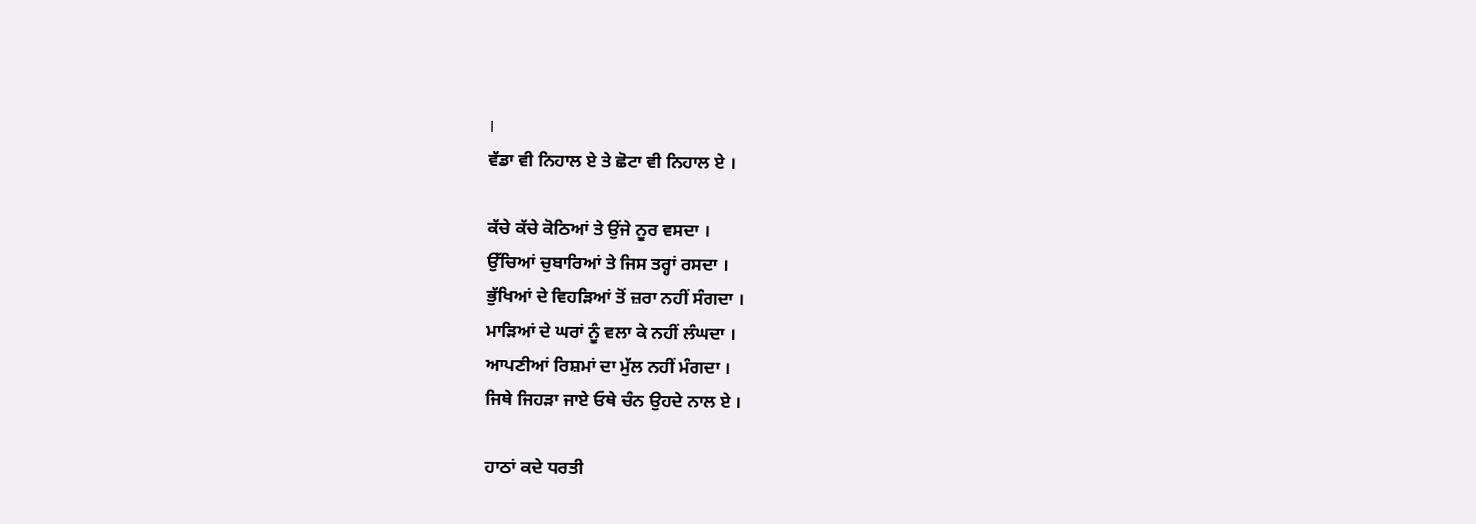।
ਵੱਡਾ ਵੀ ਨਿਹਾਲ ਏ ਤੇ ਛੋਟਾ ਵੀ ਨਿਹਾਲ ਏ ।

ਕੱਚੇ ਕੱਚੇ ਕੋਠਿਆਂ ਤੇ ਉਂਜੇ ਨੂਰ ਵਸਦਾ ।
ਉੱਚਿਆਂ ਚੁਬਾਰਿਆਂ ਤੇ ਜਿਸ ਤਰ੍ਹਾਂ ਰਸਦਾ ।
ਭੁੱਖਿਆਂ ਦੇ ਵਿਹੜਿਆਂ ਤੋਂ ਜ਼ਰਾ ਨਹੀਂ ਸੰਗਦਾ ।
ਮਾੜਿਆਂ ਦੇ ਘਰਾਂ ਨੂੰ ਵਲਾ ਕੇ ਨਹੀਂ ਲੰਘਦਾ ।
ਆਪਣੀਆਂ ਰਿਸ਼ਮਾਂ ਦਾ ਮੁੱਲ ਨਹੀਂ ਮੰਗਦਾ ।
ਜਿਥੇ ਜਿਹੜਾ ਜਾਏ ਓਥੇ ਚੰਨ ਉਹਦੇ ਨਾਲ ਏ ।

ਹਾਠਾਂ ਕਦੇ ਧਰਤੀ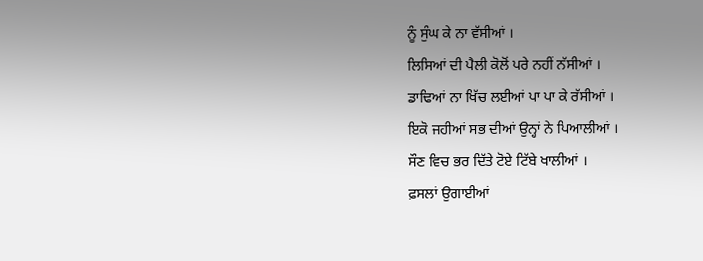ਨੂੰ ਸੁੰਘ ਕੇ ਨਾ ਵੱਸੀਆਂ ।
ਲਿਸਿਆਂ ਦੀ ਪੈਲੀ ਕੋਲੋਂ ਪਰੇ ਨਹੀਂ ਨੱਸੀਆਂ ।
ਡਾਢਿਆਂ ਨਾ ਖਿੱਚ ਲਈਆਂ ਪਾ ਪਾ ਕੇ ਰੱਸੀਆਂ ।
ਇਕੋ ਜਹੀਆਂ ਸਭ ਦੀਆਂ ਉਨ੍ਹਾਂ ਨੇ ਪਿਆਲੀਆਂ ।
ਸੌਣ ਵਿਚ ਭਰ ਦਿੱਤੇ ਟੋਏ ਟਿੱਬੇ ਖਾਲੀਆਂ ।
ਫ਼ਸਲਾਂ ਉਗਾਈਆਂ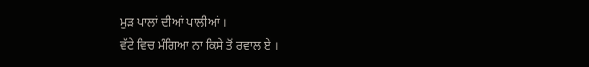ਮੁੜ ਪਾਲਾਂ ਦੀਆਂ ਪਾਲੀਆਂ ।
ਵੱਟੇ ਵਿਚ ਮੰਗਿਆ ਨਾ ਕਿਸੇ ਤੋਂ ਰਵਾਲ ਏ ।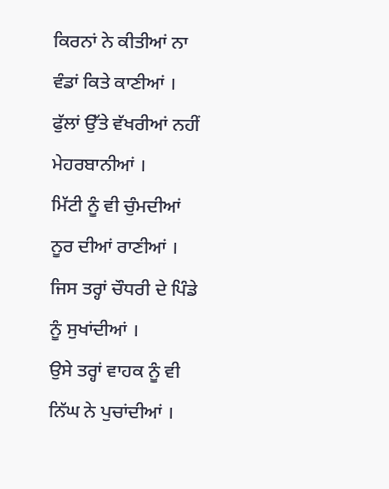ਕਿਰਨਾਂ ਨੇ ਕੀਤੀਆਂ ਨਾ ਵੰਡਾਂ ਕਿਤੇ ਕਾਣੀਆਂ ।
ਫੁੱਲਾਂ ਉੱਤੇ ਵੱਖਰੀਆਂ ਨਹੀਂ ਮੇਹਰਬਾਨੀਆਂ ।
ਮਿੱਟੀ ਨੂੰ ਵੀ ਚੁੰਮਦੀਆਂ ਨੂਰ ਦੀਆਂ ਰਾਣੀਆਂ ।
ਜਿਸ ਤਰ੍ਹਾਂ ਚੌਧਰੀ ਦੇ ਪਿੰਡੇ ਨੂੰ ਸੁਖਾਂਦੀਆਂ ।
ਉਸੇ ਤਰ੍ਹਾਂ ਵਾਹਕ ਨੂੰ ਵੀ ਨਿੱਘ ਨੇ ਪੁਚਾਂਦੀਆਂ ।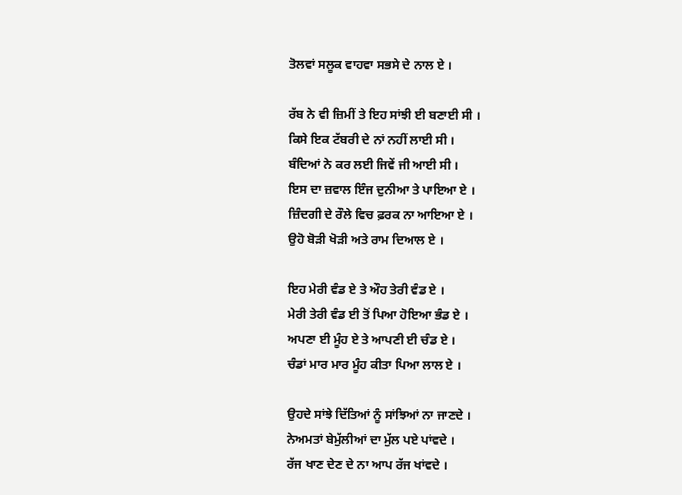ਤੋਲਵਾਂ ਸਲੂਕ ਵਾਹਵਾ ਸਭਸੇ ਦੇ ਨਾਲ ਏ ।

ਰੱਬ ਨੇ ਵੀ ਜ਼ਿਮੀਂ ਤੇ ਇਹ ਸਾਂਝੀ ਈ ਬਣਾਈ ਸੀ ।
ਕਿਸੇ ਇਕ ਟੱਬਰੀ ਦੇ ਨਾਂ ਨਹੀਂ ਲਾਈ ਸੀ ।
ਬੰਦਿਆਂ ਨੇ ਕਰ ਲਈ ਜਿਵੇਂ ਜੀ ਆਈ ਸੀ ।
ਇਸ ਦਾ ਜ਼ਵਾਲ ਇੰਜ ਦੁਨੀਆ ਤੇ ਪਾਇਆ ਏ ।
ਜ਼ਿੰਦਗੀ ਦੇ ਰੌਲੇ ਵਿਚ ਫ਼ਰਕ ਨਾ ਆਇਆ ਏ ।
ਉਹੋ ਬੋੜੀ ਖੋੜੀ ਅਤੇ ਰਾਮ ਦਿਆਲ ਏ ।

ਇਹ ਮੇਰੀ ਵੰਡ ਏ ਤੇ ਔਹ ਤੇਰੀ ਵੰਡ ਏ ।
ਮੇਰੀ ਤੇਰੀ ਵੰਡ ਈ ਤੋਂ ਪਿਆ ਹੋਇਆ ਭੰਡ ਏ ।
ਅਪਣਾ ਈ ਮੂੰਹ ਏ ਤੇ ਆਪਣੀ ਈ ਚੰਡ ਏ ।
ਚੰਡਾਂ ਮਾਰ ਮਾਰ ਮੂੰਹ ਕੀਤਾ ਪਿਆ ਲਾਲ ਏ ।

ਉਹਦੇ ਸਾਂਝੇ ਦਿੱਤਿਆਂ ਨੂੰ ਸਾਂਝਿਆਂ ਨਾ ਜਾਣਦੇ ।
ਨੇਅਮਤਾਂ ਬੇਮੁੱਲੀਆਂ ਦਾ ਮੁੱਲ ਪਏ ਪਾਂਵਦੇ ।
ਰੱਜ ਖਾਣ ਦੇਣ ਦੇ ਨਾ ਆਪ ਰੱਜ ਖਾਂਵਦੇ ।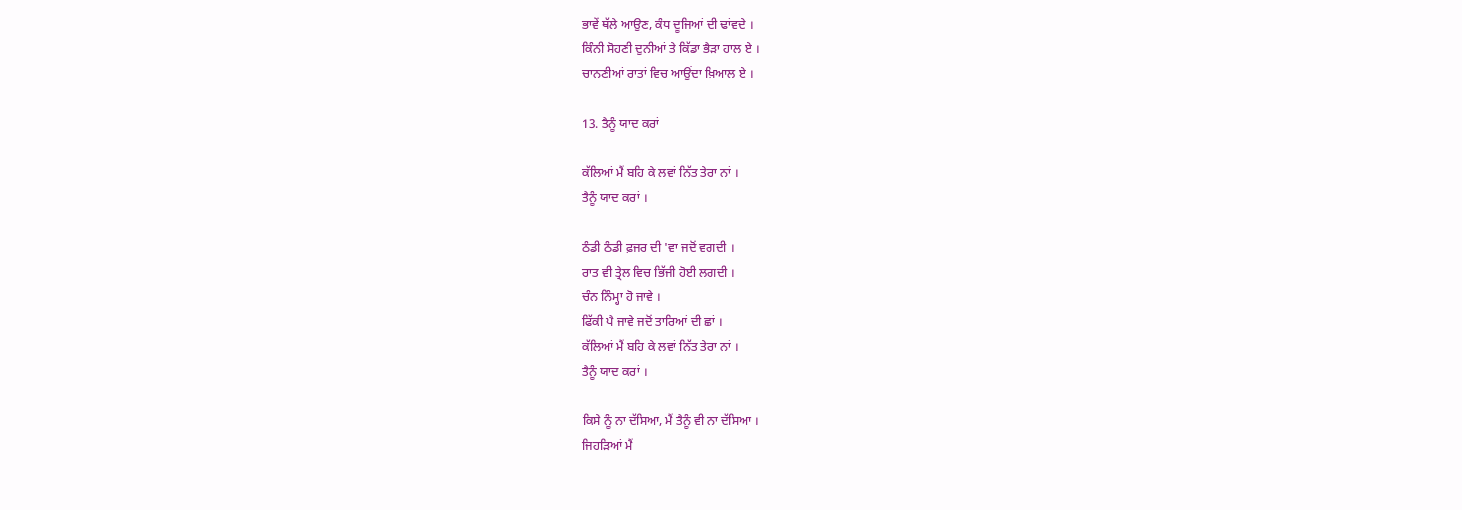ਭਾਵੇਂ ਥੱਲੇ ਆਉਣ, ਕੰਧ ਦੂਜਿਆਂ ਦੀ ਢਾਂਵਦੇ ।
ਕਿੰਨੀ ਸੋਹਣੀ ਦੁਨੀਆਂ ਤੇ ਕਿੱਡਾ ਭੈੜਾ ਹਾਲ ਏ ।
ਚਾਨਣੀਆਂ ਰਾਤਾਂ ਵਿਚ ਆਉਂਦਾ ਖ਼ਿਆਲ ਏ ।

13. ਤੈਨੂੰ ਯਾਦ ਕਰਾਂ

ਕੱਲਿਆਂ ਮੈਂ ਬਹਿ ਕੇ ਲਵਾਂ ਨਿੱਤ ਤੇਰਾ ਨਾਂ ।
ਤੈਨੂੰ ਯਾਦ ਕਰਾਂ ।

ਠੰਡੀ ਠੰਡੀ ਫ਼ਜਰ ਦੀ 'ਵਾ ਜਦੋਂ ਵਗਦੀ ।
ਰਾਤ ਵੀ ਤ੍ਰੇਲ ਵਿਚ ਭਿੱਜੀ ਹੋਈ ਲਗਦੀ ।
ਚੰਨ ਨਿੰਮ੍ਹਾ ਹੋ ਜਾਵੇ ।
ਫਿੱਕੀ ਪੈ ਜਾਵੇ ਜਦੋਂ ਤਾਰਿਆਂ ਦੀ ਛਾਂ ।
ਕੱਲਿਆਂ ਮੈਂ ਬਹਿ ਕੇ ਲਵਾਂ ਨਿੱਤ ਤੇਰਾ ਨਾਂ ।
ਤੈਨੂੰ ਯਾਦ ਕਰਾਂ ।

ਕਿਸੇ ਨੂੰ ਨਾ ਦੱਸਿਆ, ਮੈਂ ਤੈਨੂੰ ਵੀ ਨਾ ਦੱਸਿਆ ।
ਜਿਹੜਿਆਂ ਮੈਂ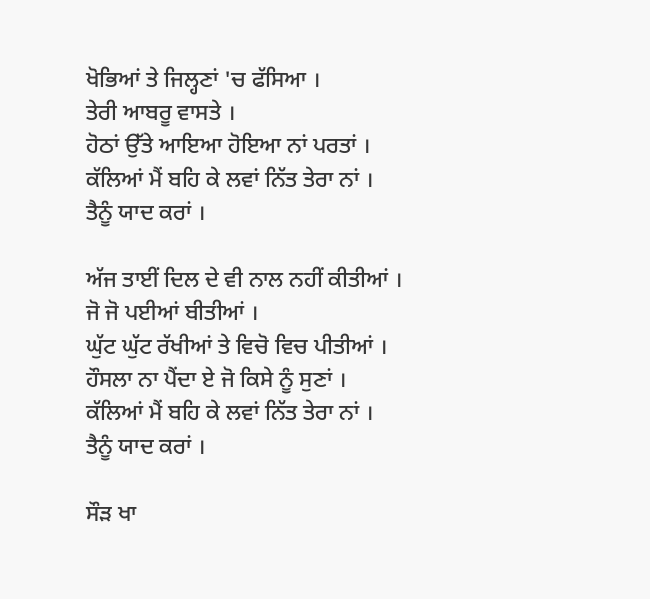ਖੋਭਿਆਂ ਤੇ ਜਿਲ੍ਹਣਾਂ 'ਚ ਫੱਸਿਆ ।
ਤੇਰੀ ਆਬਰੂ ਵਾਸਤੇ ।
ਹੋਠਾਂ ਉੱਤੇ ਆਇਆ ਹੋਇਆ ਨਾਂ ਪਰਤਾਂ ।
ਕੱਲਿਆਂ ਮੈਂ ਬਹਿ ਕੇ ਲਵਾਂ ਨਿੱਤ ਤੇਰਾ ਨਾਂ ।
ਤੈਨੂੰ ਯਾਦ ਕਰਾਂ ।

ਅੱਜ ਤਾਈਂ ਦਿਲ ਦੇ ਵੀ ਨਾਲ ਨਹੀਂ ਕੀਤੀਆਂ ।
ਜੋ ਜੋ ਪਈਆਂ ਬੀਤੀਆਂ ।
ਘੁੱਟ ਘੁੱਟ ਰੱਖੀਆਂ ਤੇ ਵਿਚੋ ਵਿਚ ਪੀਤੀਆਂ ।
ਹੌਸਲਾ ਨਾ ਪੈਂਦਾ ਏ ਜੋ ਕਿਸੇ ਨੂੰ ਸੁਣਾਂ ।
ਕੱਲਿਆਂ ਮੈਂ ਬਹਿ ਕੇ ਲਵਾਂ ਨਿੱਤ ਤੇਰਾ ਨਾਂ ।
ਤੈਨੂੰ ਯਾਦ ਕਰਾਂ ।

ਸੌੜ ਖਾ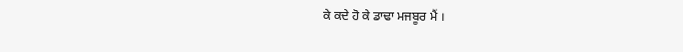ਕੇ ਕਦੇ ਹੋ ਕੇ ਡਾਢਾ ਮਜਬੂਰ ਮੈਂ ।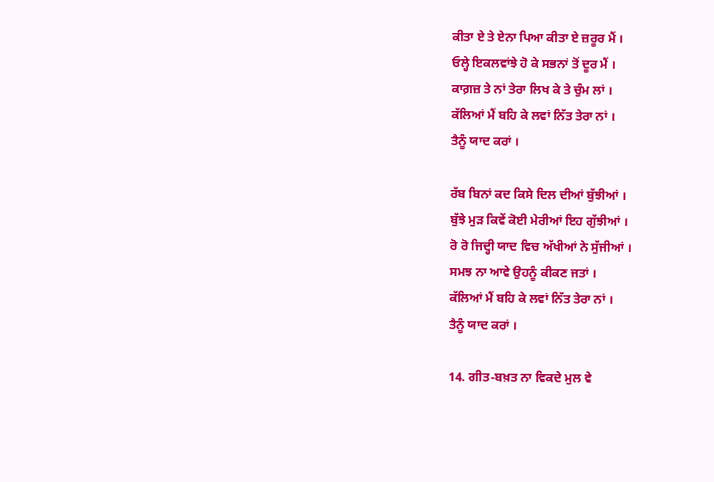ਕੀਤਾ ਏ ਤੇ ਏਨਾ ਪਿਆ ਕੀਤਾ ਏ ਜ਼ਰੂਰ ਮੈਂ ।
ਓਲ੍ਹੇ ਇਕਲਵਾਂਝੇ ਹੋ ਕੇ ਸਭਨਾਂ ਤੋਂ ਦੂਰ ਮੈਂ ।
ਕਾਗ਼ਜ਼ ਤੇ ਨਾਂ ਤੇਰਾ ਲਿਖ ਕੇ ਤੇ ਚੁੰਮ ਲਾਂ ।
ਕੱਲਿਆਂ ਮੈਂ ਬਹਿ ਕੇ ਲਵਾਂ ਨਿੱਤ ਤੇਰਾ ਨਾਂ ।
ਤੈਨੂੰ ਯਾਦ ਕਰਾਂ ।

ਰੱਬ ਬਿਨਾਂ ਕਦ ਕਿਸੇ ਦਿਲ ਦੀਆਂ ਬੁੱਝੀਆਂ ।
ਬੁੱਝੇ ਮੁੜ ਕਿਵੇਂ ਕੋਈ ਮੇਰੀਆਂ ਇਹ ਗੁੱਝੀਆਂ ।
ਰੋ ਰੋ ਜਿਦ੍ਹੀ ਯਾਦ ਵਿਚ ਅੱਖੀਆਂ ਨੇ ਸੁੱਜੀਆਂ ।
ਸਮਝ ਨਾ ਆਵੇ ਉਹਨੂੰ ਕੀਕਣ ਜਤਾਂ ।
ਕੱਲਿਆਂ ਮੈਂ ਬਹਿ ਕੇ ਲਵਾਂ ਨਿੱਤ ਤੇਰਾ ਨਾਂ ।
ਤੈਨੂੰ ਯਾਦ ਕਰਾਂ ।

14. ਗੀਤ-ਬਖ਼ਤ ਨਾ ਵਿਕਦੇ ਮੁਲ ਵੇ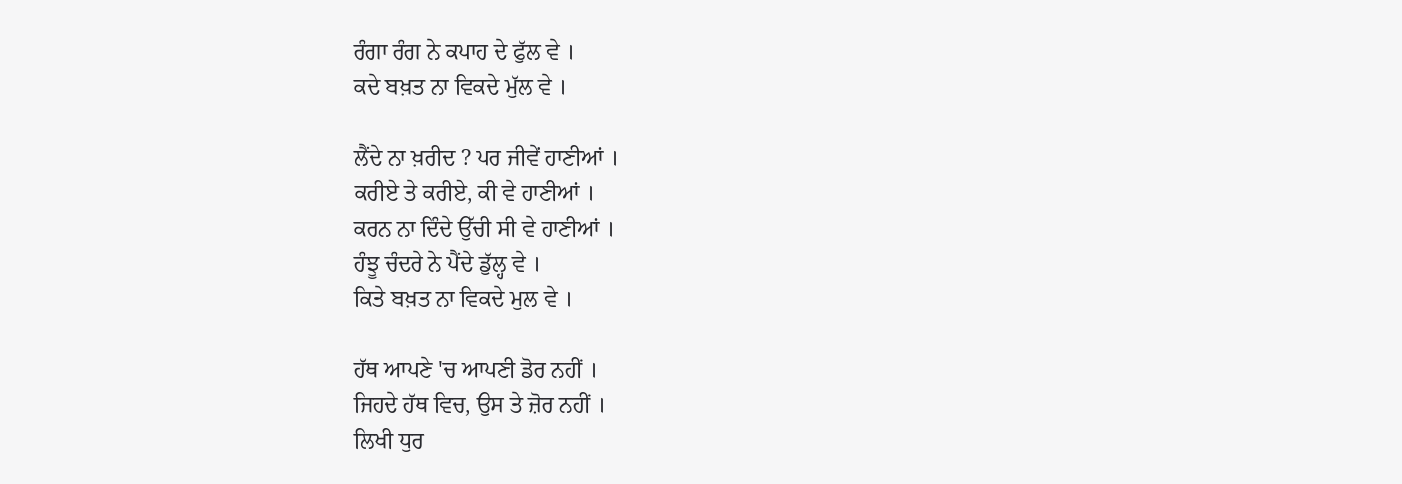ਰੰਗਾ ਰੰਗ ਨੇ ਕਪਾਹ ਦੇ ਫੁੱਲ ਵੇ ।
ਕਦੇ ਬਖ਼ਤ ਨਾ ਵਿਕਦੇ ਮੁੱਲ ਵੇ ।

ਲੈਂਦੇ ਨਾ ਖ਼ਰੀਦ ? ਪਰ ਜੀਵੇਂ ਹਾਣੀਆਂ ।
ਕਰੀਏ ਤੇ ਕਰੀਏ, ਕੀ ਵੇ ਹਾਣੀਆਂ ।
ਕਰਨ ਨਾ ਦਿੰਦੇ ਉੱਚੀ ਸੀ ਵੇ ਹਾਣੀਆਂ ।
ਹੰਝੂ ਚੰਦਰੇ ਨੇ ਪੈਂਦੇ ਡੁੱਲ੍ਹ ਵੇ ।
ਕਿਤੇ ਬਖ਼ਤ ਨਾ ਵਿਕਦੇ ਮੁਲ ਵੇ ।

ਹੱਥ ਆਪਣੇ 'ਚ ਆਪਣੀ ਡੋਰ ਨਹੀਂ ।
ਜਿਹਦੇ ਹੱਥ ਵਿਚ, ਉਸ ਤੇ ਜ਼ੋਰ ਨਹੀਂ ।
ਲਿਖੀ ਧੁਰ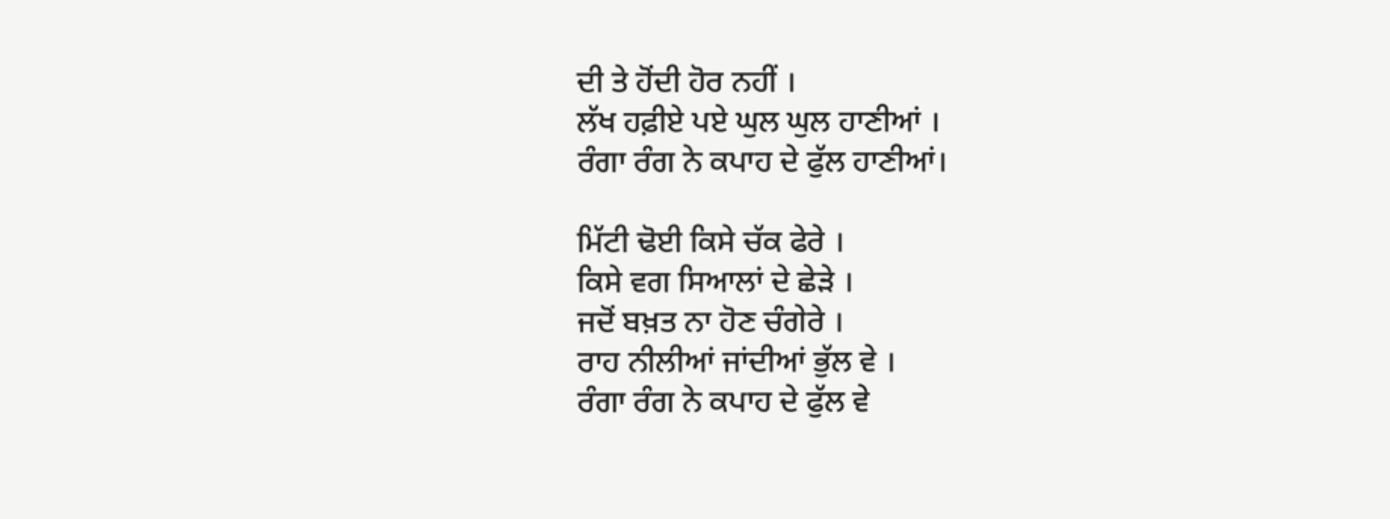ਦੀ ਤੇ ਹੋਂਦੀ ਹੋਰ ਨਹੀਂ ।
ਲੱਖ ਹਫ਼ੀਏ ਪਏ ਘੁਲ ਘੁਲ ਹਾਣੀਆਂ ।
ਰੰਗਾ ਰੰਗ ਨੇ ਕਪਾਹ ਦੇ ਫੁੱਲ ਹਾਣੀਆਂ।

ਮਿੱਟੀ ਢੋਈ ਕਿਸੇ ਚੱਕ ਫੇਰੇ ।
ਕਿਸੇ ਵਗ ਸਿਆਲਾਂ ਦੇ ਛੇੜੇ ।
ਜਦੋਂ ਬਖ਼ਤ ਨਾ ਹੋਣ ਚੰਗੇਰੇ ।
ਰਾਹ ਨੀਲੀਆਂ ਜਾਂਦੀਆਂ ਭੁੱਲ ਵੇ ।
ਰੰਗਾ ਰੰਗ ਨੇ ਕਪਾਹ ਦੇ ਫੁੱਲ ਵੇ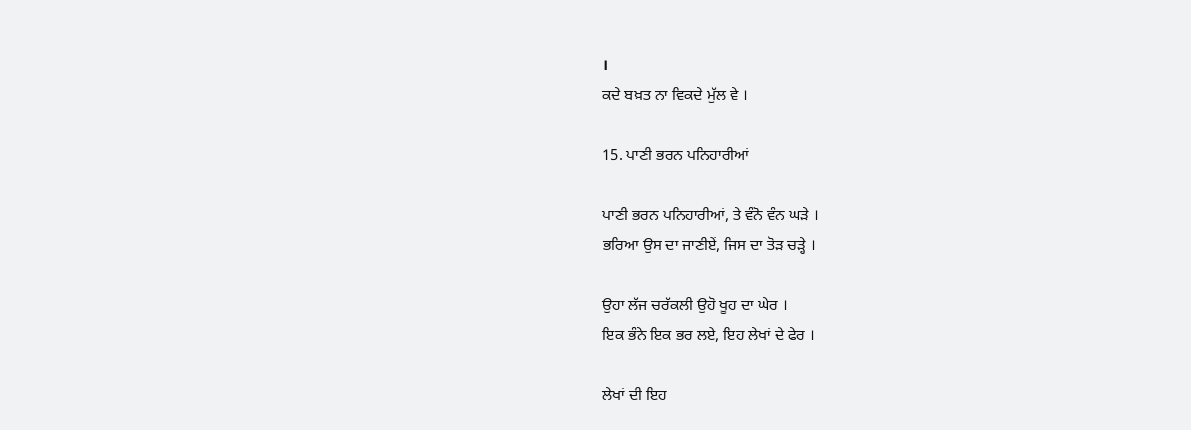।
ਕਦੇ ਬਖ਼ਤ ਨਾ ਵਿਕਦੇ ਮੁੱਲ ਵੇ ।

15. ਪਾਣੀ ਭਰਨ ਪਨਿਹਾਰੀਆਂ

ਪਾਣੀ ਭਰਨ ਪਨਿਹਾਰੀਆਂ, ਤੇ ਵੰਨੋ ਵੰਨ ਘੜੇ ।
ਭਰਿਆ ਉਸ ਦਾ ਜਾਣੀਏਂ, ਜਿਸ ਦਾ ਤੋੜ ਚੜ੍ਹੇ ।

ਉਹਾ ਲੱਜ ਚਰੱਕਲੀ ਉਹੋ ਖੂਹ ਦਾ ਘੇਰ ।
ਇਕ ਭੰਨੇ ਇਕ ਭਰ ਲਏ, ਇਹ ਲੇਖਾਂ ਦੇ ਫੇਰ ।

ਲੇਖਾਂ ਦੀ ਇਹ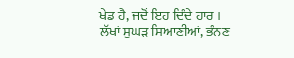ਖੇਡ ਹੈ, ਜਦੋਂ ਇਹ ਦਿੰਦੇ ਹਾਰ ।
ਲੱਖਾਂ ਸੁਘੜ ਸਿਆਣੀਆਂ, ਭੰਨਣ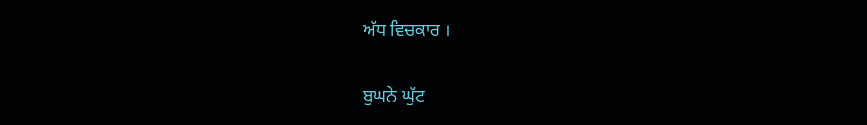ਅੱਧ ਵਿਚਕਾਰ ।

ਬੁਘਨੇ ਘੁੱਟ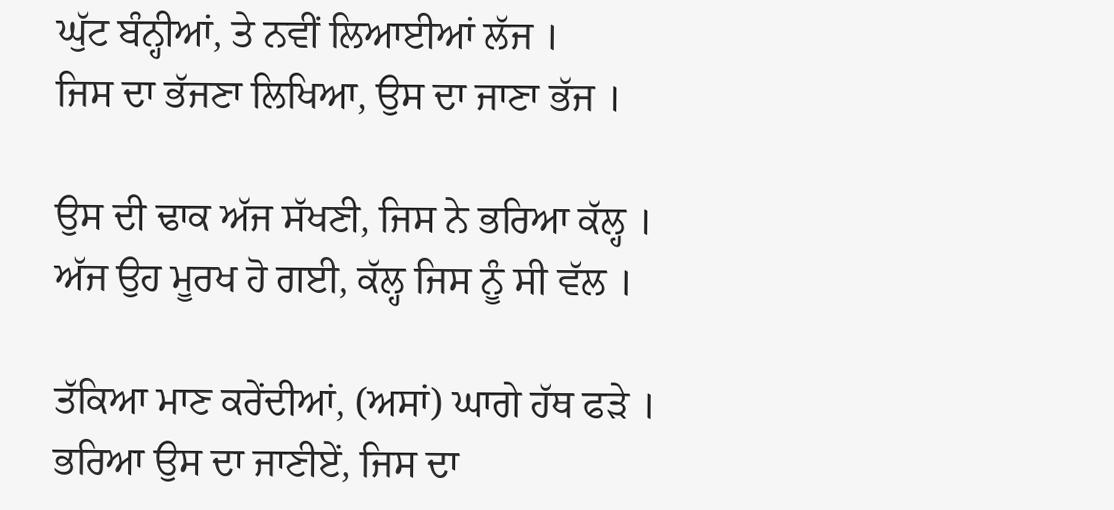ਘੁੱਟ ਬੰਨ੍ਹੀਆਂ, ਤੇ ਨਵੀਂ ਲਿਆਈਆਂ ਲੱਜ ।
ਜਿਸ ਦਾ ਭੱਜਣਾ ਲਿਖਿਆ, ਉਸ ਦਾ ਜਾਣਾ ਭੱਜ ।

ਉਸ ਦੀ ਢਾਕ ਅੱਜ ਸੱਖਣੀ, ਜਿਸ ਨੇ ਭਰਿਆ ਕੱਲ੍ਹ ।
ਅੱਜ ਉਹ ਮੂਰਖ ਹੋ ਗਈ, ਕੱਲ੍ਹ ਜਿਸ ਨੂੰ ਸੀ ਵੱਲ ।

ਤੱਕਿਆ ਮਾਣ ਕਰੇਂਦੀਆਂ, (ਅਸਾਂ) ਘਾਗੇ ਹੱਥ ਫੜੇ ।
ਭਰਿਆ ਉਸ ਦਾ ਜਾਣੀਏਂ, ਜਿਸ ਦਾ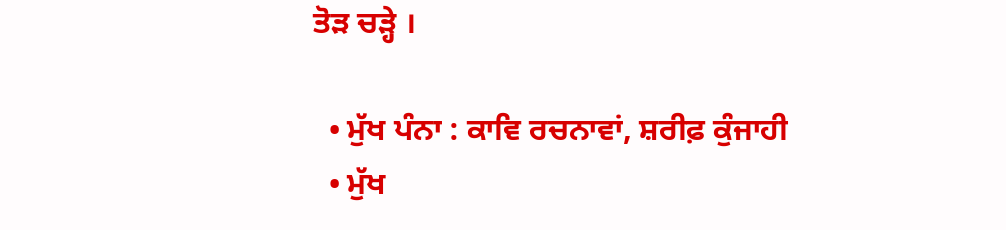ਤੋੜ ਚੜ੍ਹੇ ।

  • ਮੁੱਖ ਪੰਨਾ : ਕਾਵਿ ਰਚਨਾਵਾਂ, ਸ਼ਰੀਫ਼ ਕੁੰਜਾਹੀ
  • ਮੁੱਖ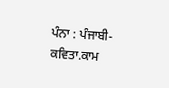ਪੰਨਾ : ਪੰਜਾਬੀ-ਕਵਿਤਾ.ਕਾਮ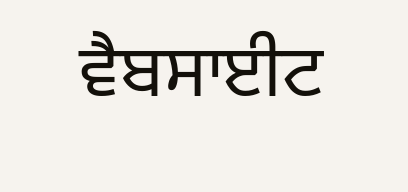ਵੈਬਸਾਈਟ